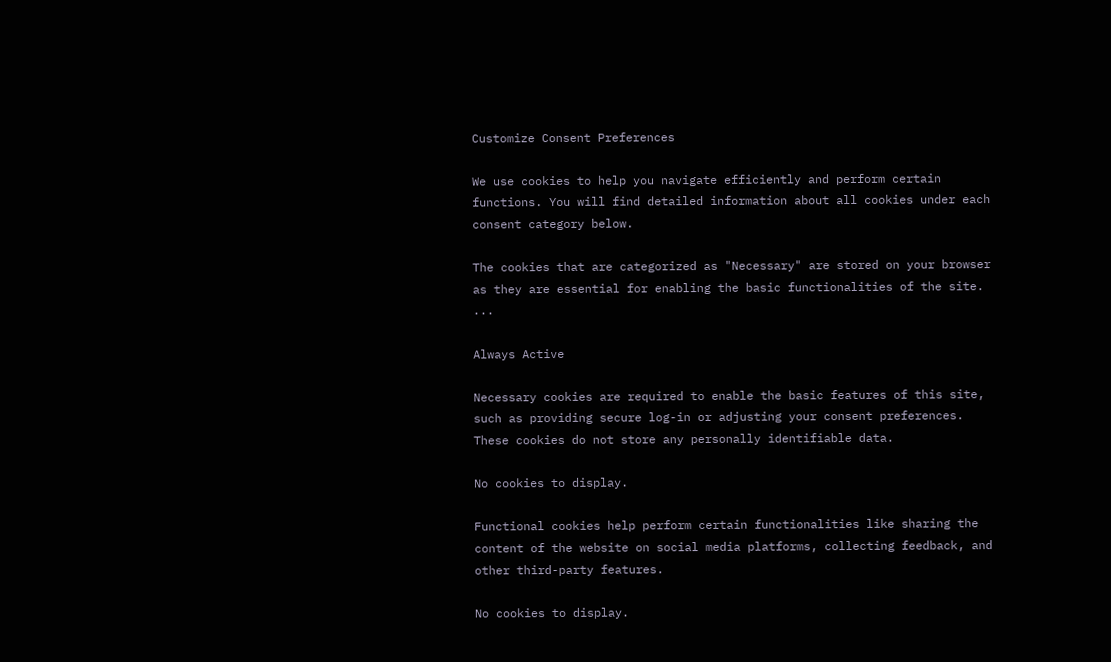Customize Consent Preferences

We use cookies to help you navigate efficiently and perform certain functions. You will find detailed information about all cookies under each consent category below.

The cookies that are categorized as "Necessary" are stored on your browser as they are essential for enabling the basic functionalities of the site. ...

Always Active

Necessary cookies are required to enable the basic features of this site, such as providing secure log-in or adjusting your consent preferences. These cookies do not store any personally identifiable data.

No cookies to display.

Functional cookies help perform certain functionalities like sharing the content of the website on social media platforms, collecting feedback, and other third-party features.

No cookies to display.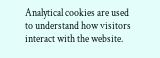Analytical cookies are used to understand how visitors interact with the website.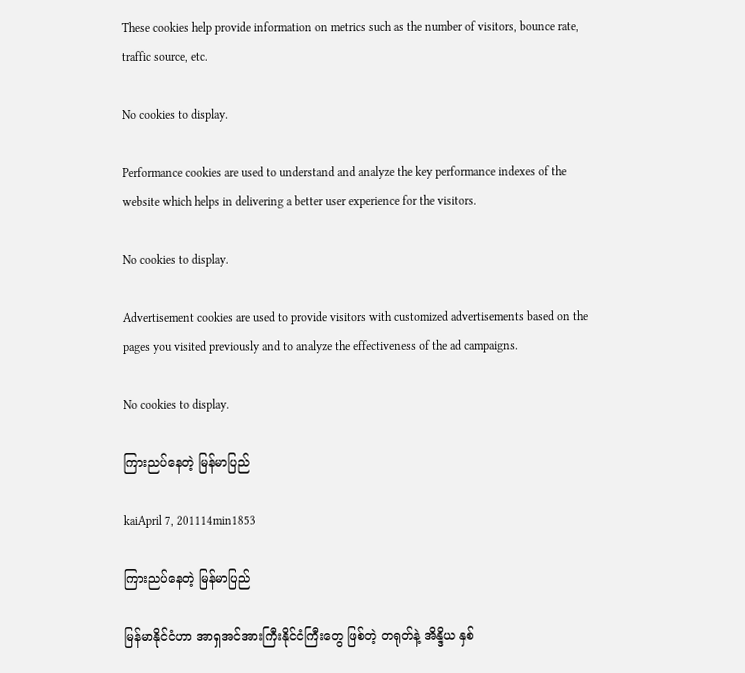These cookies help provide information on metrics such as the number of visitors, bounce rate, traffic source, etc.

No cookies to display.

Performance cookies are used to understand and analyze the key performance indexes of the website which helps in delivering a better user experience for the visitors.

No cookies to display.

Advertisement cookies are used to provide visitors with customized advertisements based on the pages you visited previously and to analyze the effectiveness of the ad campaigns.

No cookies to display.

ကြားညပ်နေတဲ့ မြန်မာပြည်

kaiApril 7, 201114min1853

ကြားညပ်နေတဲ့ မြန်မာပြည်

မြန်မာနိုင်ငံဟာ အာရှအင်အားကြီးနိုင်ငံကြီးတွေ ဖြစ်တဲ့ တရုတ်နဲ့ အိန္ဒိယ နှစ်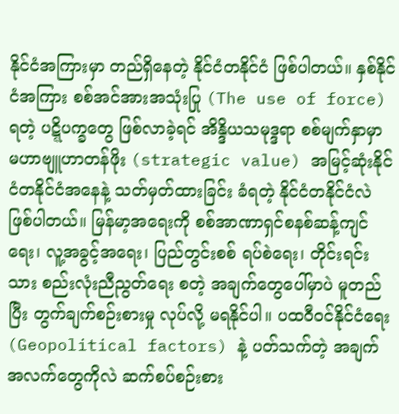နိုင်ငံအကြားမှာ တည်ရှိနေတဲ့ နိုင်ငံတနိုင်ငံ ဖြစ်ပါတယ်။ နှစ်နိုင်ငံအကြား စစ်အင်အားအသုံးပြု (The use of force) ရတဲ့ ပဋ္ဋိပက္ခတွေ ဖြစ်လာခဲ့ရင် အိန္ဒိယသမုဒ္ဒရာ စစ်မျက်နှာမှာ မဟာဗျူဟာတန်ဖိုး (strategic value) အမြင့်ဆုံးနိုင်ငံတနိုင်ငံအနေနဲ့ သတ်မှတ်ထားခြင်း ခံရတဲ့ နိုင်ငံတနိုင်ငံလဲ ဖြစ်ပါတယ်။ မြန်မာ့အရေးကို စစ်အာဏာရှင်စနစ်ဆန့်ကျင်ရေး၊ လူ့အခွင့်အရေး၊ ပြည်တွင်းစစ် ရပ်စဲရေး၊ တိုင်းရင်းသား စည်းလုံးညီညွတ်ရေး စတဲ့ အချက်တွေပေါ်မှာပဲ မူတည်ပြီး တွက်ချက်စဉ်းစားမှု လုပ်လို့ မရနိုင်ပါ။ ပထဝီဝင်နိုင်ငံရေး (Geopolitical factors) နဲ့ ပတ်သက်တဲ့ အချက်အလက်တွေကိုလဲ ဆက်စပ်စဉ်းစား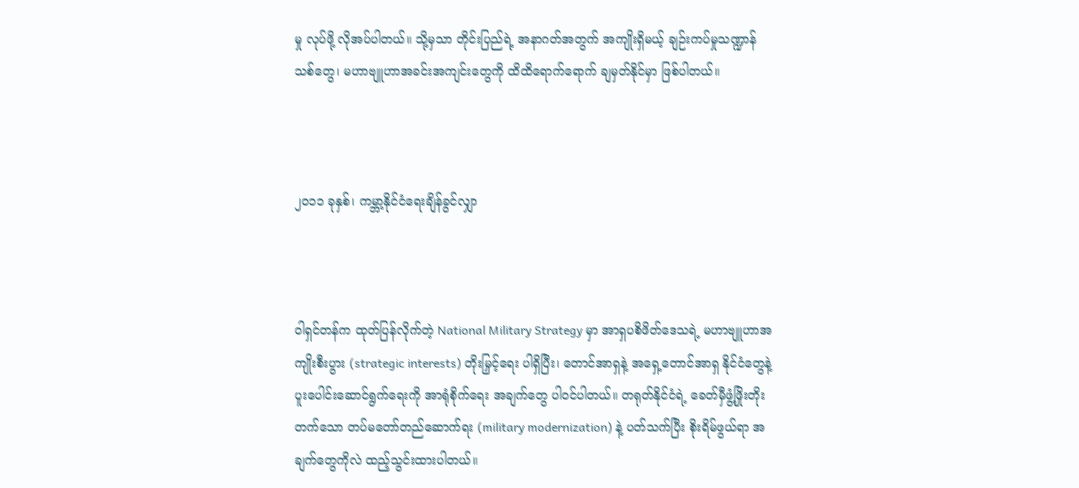မှု လုပ်ဖို့ လိုအပ်ပါတယ်။ သို့မှသာ တိုင်းပြည်ရဲ့ အနာဂတ်အတွက် အကျိုးရှိမယ့် ချဉ်းကပ်မှုသဏ္ဍာန်သစ်တွေ၊ မဟာဗျူဟာအခင်းအကျင်းတွေကို ထိထိရောက်ရောက် ချမှတ်နိုင်မှာ ဖြစ်ပါတယ်။



၂၀၁၁ ခုနှစ်၊ ကမ္ဘာ့နိုင်ငံရေးချိန်ခွင်လျှာ



ဝါရှင်တန်က ထုတ်ပြန်လိုက်တဲ့ National Military Strategy မှာ အာရှပစိဖိတ်ဒေသရဲ့ မဟာဗျူဟာအကျိုးစီးပွား (strategic interests) တိုးမြှင့်ရေး ပါရှိပြီး၊ တောင်အာရှနဲ့ အရှေ့တောင်အာရှ နိုင်ငံတွေနဲ့ ပူးပေါင်းဆောင်ရွက်ရေးကို အာရုံစိုက်ရေး အချက်တွေ ပါဝင်ပါတယ်။ တရုတ်နိုင်ငံရဲ့ ခေတ်မှီဖွံ့ဖြိုးတိုးတက်သော တပ်မတော်တည်ဆောက်ရး (military modernization) နဲ့ ပတ်သက်ပြီး စိုးရိမ်ဖွယ်ရာ အချက်တွေကိုလဲ ထည့်သွင်းထားပါတယ်။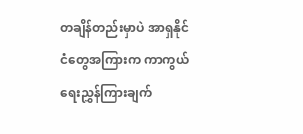တချိန်တည်းမှာပဲ အာရှနိုင်ငံတွေအကြားက ကာကွယ်ရေးညွှန်ကြားချက်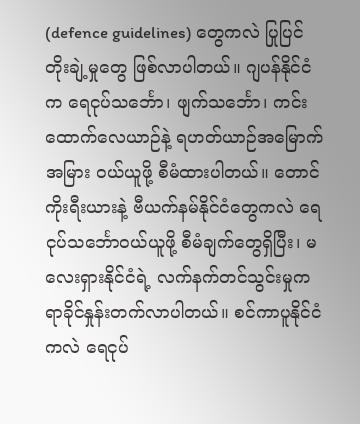(defence guidelines) တွေကလဲ ပြုပြင်တိုးချဲ့မှုတွေ ဖြစ်လာပါတယ်။ ဂျပန်နိုင်ငံက ရေငုပ်သင်္ဘော၊ ဖျက်သင်္ဘော၊ ကင်းထောက်လေယာဉ်နဲ့ ရဟတ်ယာဉ်အမြောက်အမြား ဝယ်ယူဖို့ စီမံထားပါတယ်။ တောင်ကိုးရီးယားနဲ့ ဗီယက်နမ်နိုင်ငံတွေကလဲ ရေငုပ်သင်္ဘောဝယ်ယူဖို့ စီမံချက်တွေရှိပြီး၊ မလေးရှားနိုင်ငံရဲ့ လက်နက်တင်သွင်းမှုက ရာခိုင်နှုန်းတက်လာပါတယ်။ စင်ကာပူနိုင်ငံကလဲ ရေငုပ်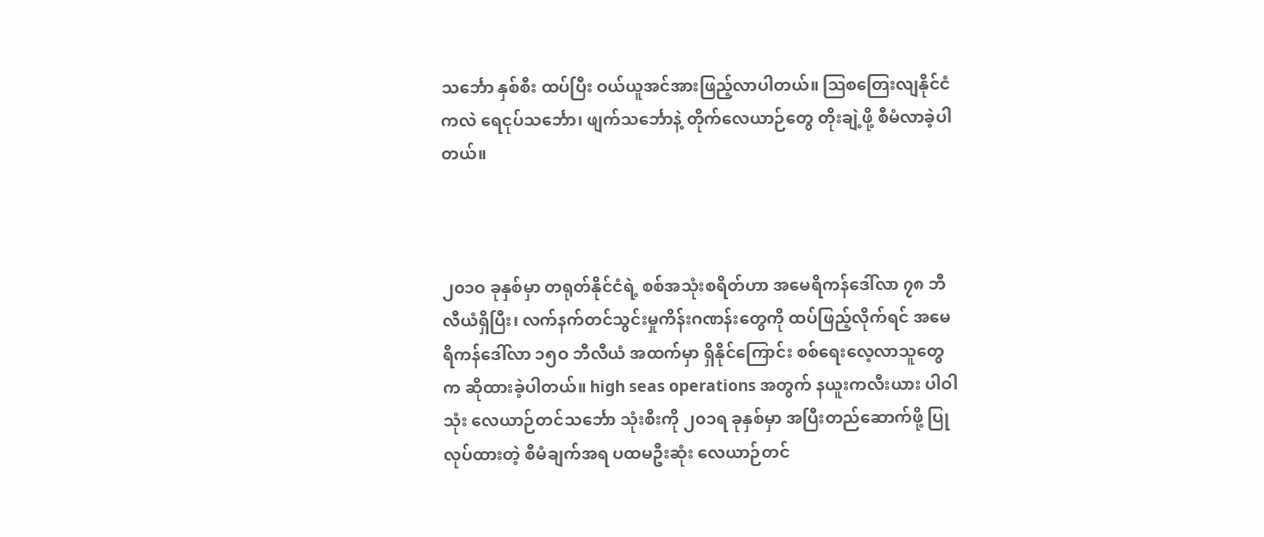သင်္ဘော နှစ်စီး ထပ်ပြီး ဝယ်ယူအင်အားဖြည့်လာပါတယ်။ ဩစတြေးလျနိုင်ငံကလဲ ရေငုပ်သင်္ဘော၊ ဖျက်သင်္ဘောနဲ့ တိုက်လေယာဉ်တွေ တိုးချဲ့ဖို့ စီမံလာခဲ့ပါတယ်။



၂၀၁ဝ ခုနှစ်မှာ တရုတ်နိုင်ငံရဲ့ စစ်အသုံးစရိတ်ဟာ အမေရိကန်ဒေါ်လာ ၇၈ ဘီလီယံရှိပြီး၊ လက်နက်တင်သွင်းမှုကိန်းဂဏန်းတွေကို ထပ်ဖြည့်လိုက်ရင် အမေရိကန်ဒေါ်လာ ၁၅ဝ ဘီလီယံ အထက်မှာ ရှိနိုင်ကြောင်း စစ်ရေးလေ့လာသူတွေက ဆိုထားခဲ့ပါတယ်။ high seas operations အတွက် နယူးကလီးယား ပါဝါသုံး လေယာဉ်တင်သင်္ဘော သုံးစီးကို ၂၀၁ရ ခုနှစ်မှာ အပြီးတည်ဆောက်ဖို့ ပြုလုပ်ထားတဲ့ စီမံချက်အရ ပထမဦးဆုံး လေယာဉ်တင်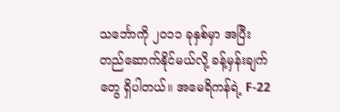သင်္ဘောကို ၂၀၁၁ ခုနှစ်မှာ အပြီးတည်ဆောက်နိုင်မယ်လို့ ခန့်မှန်းချက်တွေ ရှိပါတယ်။ အမေရိကန်ရဲ့ F-22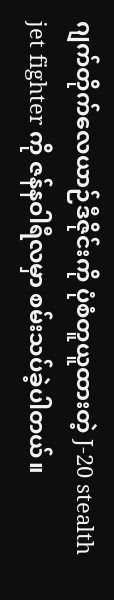ဂျက်တိုက်လေယာဉ်ဒီဇိုင်းကို ပုံစံတူယူထားတဲ့ J-20 stealth jet fighter ကို ဇန်နဝါရီလမှာ စမ်းသပ်ခဲ့ပါတယ်။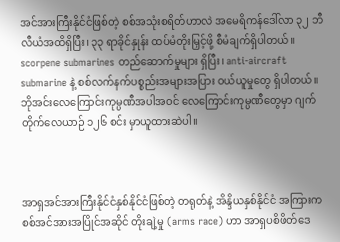အင်အားကြီးနိုင်ငံဖြစ်တဲ့ စစ်အသုံးစရိတ်ဟာလဲ အမေရိကန်ဒေါ်လာ ၃၂ ဘီလီယံအထိရှိပြီး၊ ၃၃ ရာခိုင်နှုန်း ထပ်မံတိုးမြှင့်ဖို့ စီမံချက်ရှိပါတယ်။ scorpene submarines တည်ဆောက်မှုများ ရှိပြီး၊ anti-aircraft submarine နဲ့ စစ်လက်နက်ပစ္စည်းအများအပြား ဝယ်ယူမှုတွေ ရှိပါတယ်။ ဘိုအင်းလေကြောင်းကုမ္ပဏီအပါအဝင် လေကြောင်းကုမ္ပဏီတွေမှာ ဂျက်တိုက်လေယာဉ် ၁၂၆ စင်း မှာယူထားဆဲပါ။



အာရှအင်အားကြီးနိုင်ငံနှစ်နိုင်ငံဖြစ်တဲ့ တရုတ်နဲ့ အိန္ဒိယနှစ်နိုင်ငံ အကြားက စစ်အင်အားအပြိုင်အဆိုင် တိုးချဲ့မှု (arms race) ဟာ အာရှပစိဖိတ်ဒေ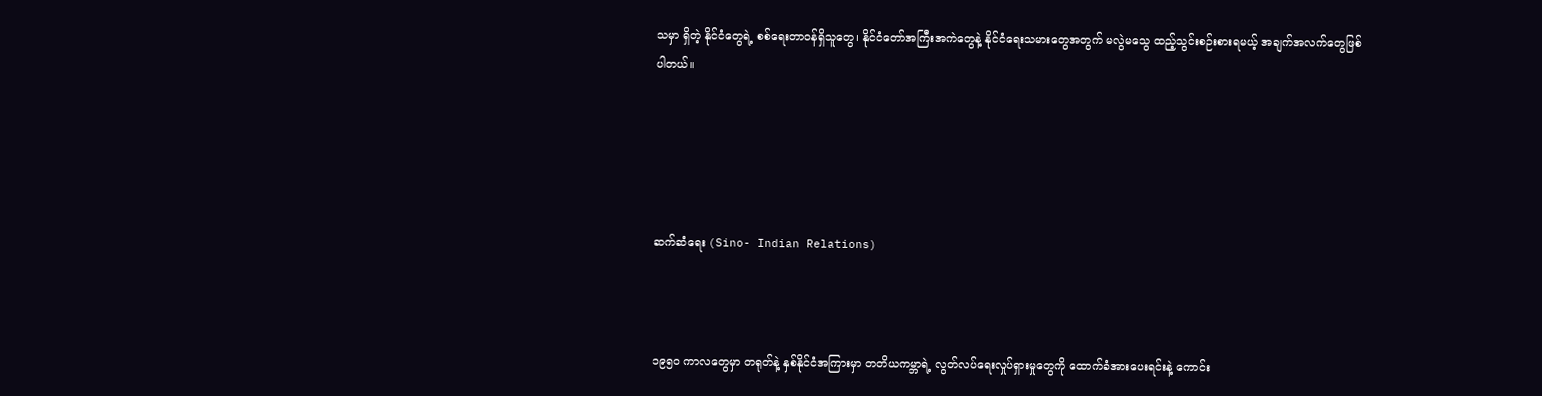သမှာ ရှိတဲ့ နိုင်ငံတွေရဲ့ စစ်ရေးတာဝန်ရှိသူတွေ၊ နိုင်ငံတော်အကြီးအကဲတွေနဲ့ နိုင်ငံရေးသမားတွေအတွက် မလွဲမသွေ ထည့်သွင်းစဉ်းစားရမယ့် အချက်အလက်တွေဖြစ်ပါတယ်။





ဆက်ဆံရေး (Sino- Indian Relations)



၁၉၅ဝ ကာလတွေမှာ တရုတ်နဲ့ နှစ်နိုင်ငံအကြားမှာ တတိယကမ္ဘာရဲ့ လွတ်လပ်ရေးလှုပ်ရှားမှုတွေကို ထောက်ခံအားပေးရင်းနဲ့ ကောင်း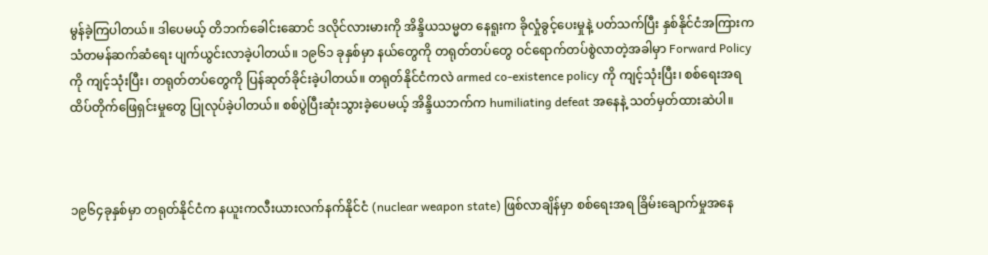မွန်ခဲ့ကြပါတယ်။ ဒါပေမယ့် တိဘက်ခေါင်းဆောင် ဒလိုင်လားမားကို အိန္ဒိယသမ္မတ နေရူးက ခိုလှုံခွင့်ပေးမှုနဲ့ ပတ်သက်ပြီး နှစ်နိုင်ငံအကြားက သံတမန်ဆက်ဆံရေး ပျက်ယွင်းလာခဲ့ပါတယ်။ ၁၉၆၁ ခုနှစ်မှာ နယ်တွေကို တရုတ်တပ်တွေ ဝင်ရောက်တပ်စွဲလာတဲ့အခါမှာ Forward Policy ကို ကျင့်သုံးပြီး၊ တရုတ်တပ်တွေကို ပြန်ဆုတ်ခိုင်းခဲ့ပါတယ်။ တရုတ်နိုင်ငံကလဲ armed co-existence policy ကို ကျင့်သုံးပြီး၊ စစ်ရေးအရ ထိပ်တိုက်ဖြေရှင်းမှုတွေ ပြုလုပ်ခဲ့ပါတယ်။ စစ်ပွဲပြီးဆုံးသွားခဲ့ပေမယ့် အိန္ဒိယဘက်က humiliating defeat အနေနဲ့ သတ်မှတ်ထားဆဲပါ။



၁၉၆၄ခုနှစ်မှာ တရုတ်နိုင်ငံက နယူးကလီးယားလက်နက်နိုင်ငံ (nuclear weapon state) ဖြစ်လာချိန်မှာ စစ်ရေးအရ ခြိမ်းချောက်မှုအနေ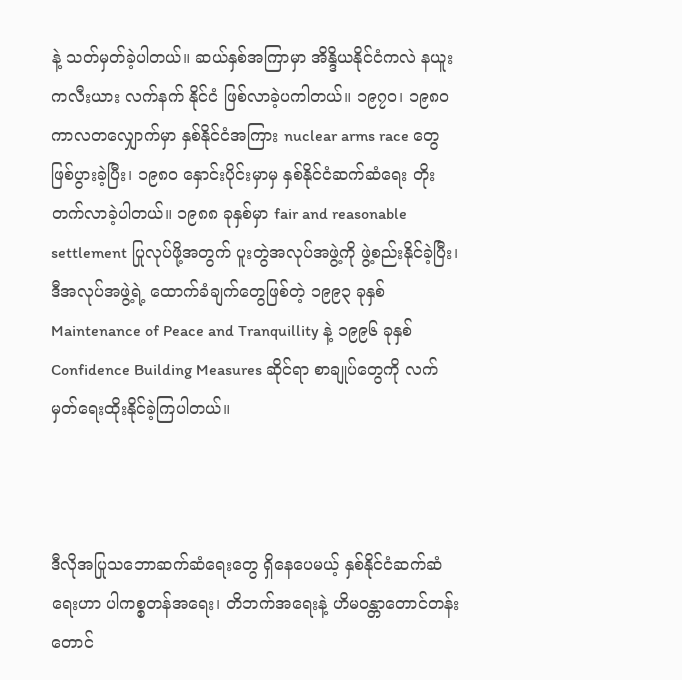နဲ့ သတ်မှတ်ခဲ့ပါတယ်။ ဆယ်နှစ်အကြာမှာ အိန္ဒိယနိုင်ငံကလဲ နယူးကလီးယား လက်နက် နိုင်ငံ ဖြစ်လာခဲ့ပကါတယ်။ ၁၉၇၀၊ ၁၉၈ဝ ကာလတလျှောက်မှာ နှစ်နိုင်ငံအကြား nuclear arms race တွေ ဖြစ်ပွားခဲ့ပြီး၊ ၁၉၈ဝ နှောင်းပိုင်းမှာမှ နှစ်နိုင်ငံဆက်ဆံရေး တိုးတက်လာခဲ့ပါတယ်။ ၁၉၈၈ ခုနှစ်မှာ fair and reasonable settlement ပြုလုပ်ဖို့အတွက် ပူးတွဲအလုပ်အဖွဲ့ကို ဖွဲ့စည်းနိုင်ခဲ့ပြီး၊ ဒီအလုပ်အဖွဲ့ရဲ့ ထောက်ခံချက်တွေဖြစ်တဲ့ ၁၉၉၃ ခုနှစ် Maintenance of Peace and Tranquillity နဲ့ ၁၉၉၆ ခုနှစ် Confidence Building Measures ဆိုင်ရာ စာချုပ်တွေကို လက်မှတ်ရေးထိုးနိုင်ခဲ့ကြပါတယ်။



ဒီလိုအပြုသဘောဆက်ဆံရေးတွေ ရှိနေပေမယ့် နှစ်နိုင်ငံဆက်ဆံရေးဟာ ပါကစ္စတန်အရေး၊ တိဘက်အရေးနဲ့ ဟိမဝန္တာတောင်တန်း တောင်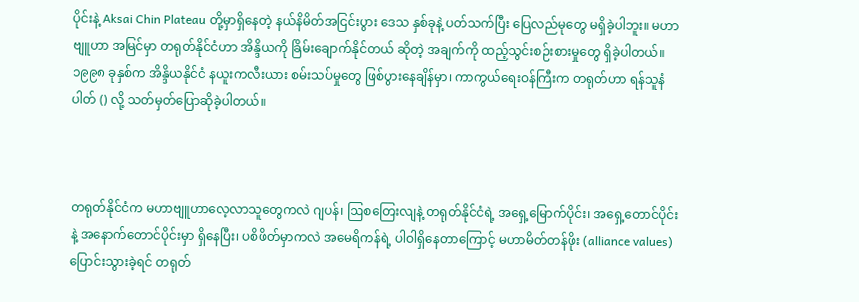ပိုင်းနဲ့ Aksai Chin Plateau တို့မှာရှိနေတဲ့ နယ်နိမိတ်အငြင်းပွား ဒေသ နှစ်ခုနဲ့ ပတ်သက်ပြီး ပြေလည်မုတွေ မရှိခဲ့ပါဘူး။ မဟာဗျူဟာ အမြင်မှာ တရုတ်နိုင်ငံဟာ အိန္ဒိယကို ခြိမ်းချောက်နိုင်တယ် ဆိုတဲ့ အချက်ကို ထည့်သွင်းစဉ်းစားမှုတွေ ရှိခဲ့ပါတယ်။ ၁၉၉၈ ခုနှစ်က အိန္ဒိယနိုင်ငံ နယူးကလီးယား စမ်းသပ်မှုတွေ ဖြစ်ပွားနေချိန်မှာ၊ ကာကွယ်ရေးဝန်ကြီးက တရုတ်ဟာ ရန်သူနံပါတ် () လို့ သတ်မှတ်ပြောဆိုခဲ့ပါတယ်။



တရုတ်နိုင်ငံက မဟာဗျူဟာလေ့လာသူတွေကလဲ ဂျပန်၊ ဩစတြေးလျနဲ့ တရုတ်နိုင်ငံရဲ့ အရှေ့မြောက်ပိုင်း၊ အရှေ့တောင်ပိုင်းနဲ့ အနောက်တောင်ပိုင်းမှာ ရှိနေပြီး၊ ပစိဖိတ်မှာကလဲ အမေရိကန်ရဲ့ ပါဝါရှိနေတာကြောင့် မဟာမိတ်တန်ဖိုး (alliance values) ပြောင်းသွားခဲ့ရင် တရုတ်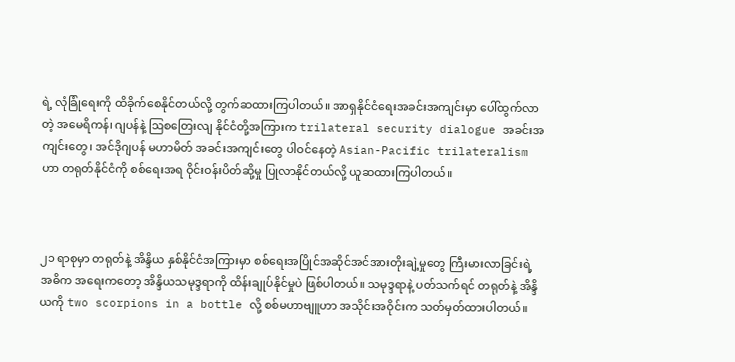ရဲ့ လုံခြုံရေးကို ထိခိုက်စေနိုင်တယ်လို့ တွက်ဆထားကြပါတယ်။ အာရှနိုင်ငံရေးအခင်းအကျင်းမှာ ပေါ်ထွက်လာတဲ့ အမေရိကန်၊ ဂျပန်နဲ့ ဩစတြေးလျ နိုင်ငံတို့အကြားက trilateral security dialogue အခင်းအကျင်းတွေ၊ အင်ဒိုဂျပန် မဟာမိတ် အခင်းအကျင်းတွေ ပါဝင်နေတဲ့ Asian-Pacific trilateralism ဟာ တရုတ်နိုင်ငံကို စစ်ရေးအရ ဝိုင်းဝန်းပိတ်ဆို့မှု ပြုလာနိုင်တယ်လို့ ယူဆထားကြပါတယ်။



၂၁ ရာစုမှာ တရုတ်နဲ့ အိန္ဒိယ နှစ်နိုင်ငံအကြားမှာ စစ်ရေးအပြိုင်အဆိုင်အင်အားတိုးချဲ့မှုတွေ ကြီးမားလာခြင်းရဲ့ အဓိက အရေးကတော့ အိန္ဒိယသမုဒ္ဒရာကို ထိန်းချုပ်နိုင်မှုပဲ ဖြစ်ပါတယ်။ သမုဒ္ဒရာနဲ့ ပတ်သက်ရင် တရုတ်နဲ့ အိန္ဒိယကို two scorpions in a bottle လို့ စစ်မဟာဗျူဟာ အသိုင်းအဝိုင်းက သတ်မှတ်ထားပါတယ်။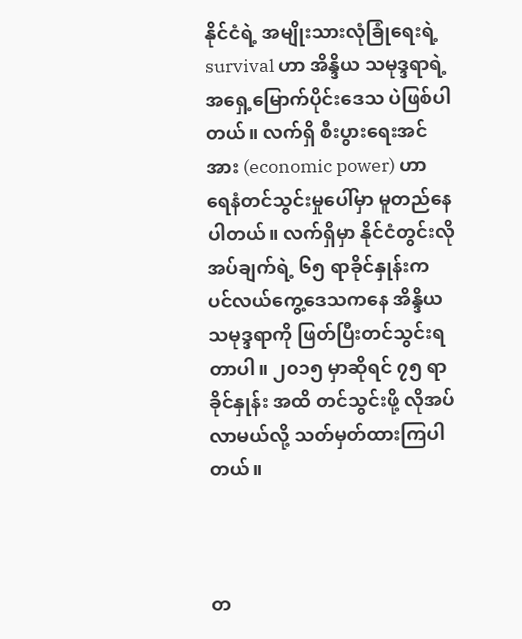နိုင်ငံရဲ့ အမျိုးသားလုံခြုံရေးရဲ့ survival ဟာ အိန္ဒိယ သမုဒ္ဒရာရဲ့ အရှေ့မြောက်ပိုင်းဒေသ ပဲဖြစ်ပါတယ်။ လက်ရှိ စီးပွားရေးအင်အား (economic power) ဟာ ရေနံတင်သွင်းမှုပေါ်မှာ မူတည်နေပါတယ်။ လက်ရှိမှာ နိုင်ငံတွင်းလိုအပ်ချက်ရဲ့ ၆၅ ရာခိုင်နှုန်းက ပင်လယ်ကွေ့ဒေသကနေ အိန္ဒိယသမုဒ္ဒရာကို ဖြတ်ပြီးတင်သွင်းရတာပါ။ ၂၀၁၅ မှာဆိုရင် ၇၅ ရာခိုင်နှုန်း အထိ တင်သွင်းဖို့ လိုအပ်လာမယ်လို့ သတ်မှတ်ထားကြပါတယ်။



တ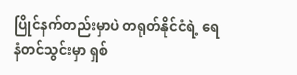ပြိုင်နက်တည်းမှာပဲ တရုတ်နိုင်ငံရဲ့ ရေနံတင်သွင်းမှာ ရှစ်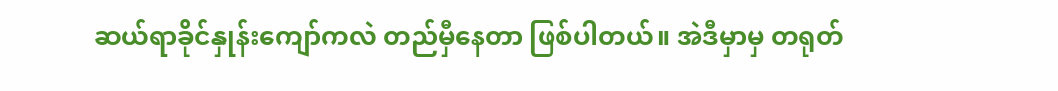ဆယ်ရာခိုင်နှုန်းကျော်ကလဲ တည်မှီနေတာ ဖြစ်ပါတယ်။ အဲဒီမှာမှ တရုတ်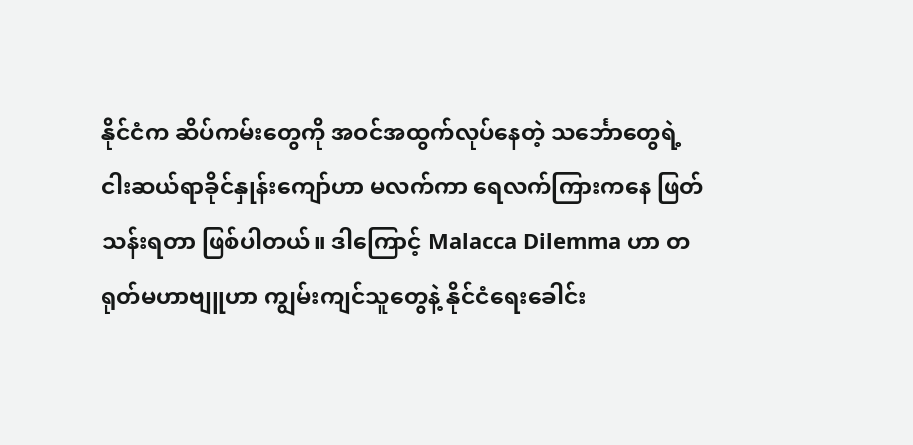နိုင်ငံက ဆိပ်ကမ်းတွေကို အဝင်အထွက်လုပ်နေတဲ့ သင်္ဘောတွေရဲ့ ငါးဆယ်ရာခိုင်နှုန်းကျော်ဟာ မလက်ကာ ရေလက်ကြားကနေ ဖြတ်သန်းရတာ ဖြစ်ပါတယ်။ ဒါကြောင့် Malacca Dilemma ဟာ တရုတ်မဟာဗျူဟာ ကျွမ်းကျင်သူတွေနဲ့ နိုင်ငံရေးခေါင်း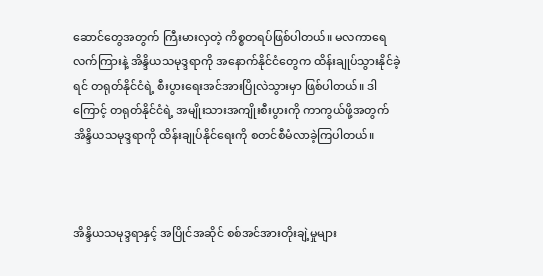ဆောင်တွေအတွက် ကြီးမားလှတဲ့ ကိစ္စတရပ်ဖြစ်ပါတယ်။ မလကာရေလက်ကြားနဲ့ အိန္ဒိယသမုဒ္ဒရာကို အနောက်နိုင်ငံတွေက ထိန်းချုပ်သွားနိုင်ခဲ့ရင် တရုတ်နိုင်ငံရဲ့ စီးပွားရေးအင်အားပြိုလဲသွားမှာ ဖြစ်ပါတယ်။ ဒါကြောင့် တရုတ်နိုင်ငံရဲ့ အမျိုးသားအကျိုးစီးပွားကို ကာကွယ်ဖို့အတွက် အိန္ဒိယသမုဒ္ဒရာကို ထိန်းချုပ်နိုင်ရေးကို စတင်စီမံလာခဲ့ကြပါတယ်။



အိန္ဒိယသမုဒ္ဒရာနှင့် အပြိုင်အဆိုင် စစ်အင်အားတိုးချဲ့မှုများ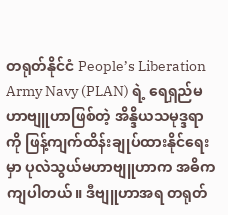တရုတ်နိုင်ငံ People’s Liberation Army Navy (PLAN) ရဲ့ ရေရှည်မဟာဗျူဟာဖြစ်တဲ့ အိန္ဒိယသမုဒ္ဒရာကို ဖြန့်ကျက်ထိန်းချုပ်ထားနိုင်ရေးမှာ ပုလဲသွယ်မဟာဗျူဟာက အဓိက ကျပါတယ်။ ဒီဗျူဟာအရ တရုတ်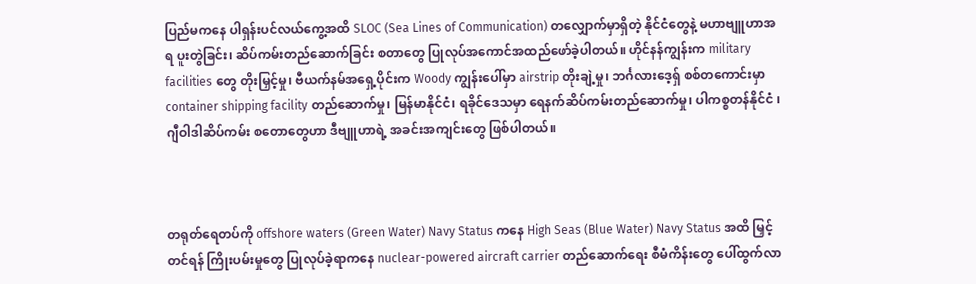ပြည်မကနေ ပါရှန်းပင်လယ်ကွေ့အထိ SLOC (Sea Lines of Communication) တလျှောက်မှာရှိတဲ့ နိုင်ငံတွေနဲ့ မဟာဗျူဟာအရ ပူးတွဲခြင်း၊ ဆိပ်ကမ်းတည်ဆောက်ခြင်း စတာတွေ ပြုလုပ်အကောင်အထည်ဖော်ခဲ့ပါတယ်။ ဟိုင်နန်ကျွန်းက military facilities တွေ တိုးမြှင့်မှု၊ ဗီယက်နမ်အရှေ့ပိုင်းက Woody ကျွန်းပေါ်မှာ airstrip တိုးချဲ့မှု၊ ဘင်္ဂလားဒေ့ရှ် စစ်တကောင်းမှာ container shipping facility တည်ဆောက်မှု၊ မြန်မာနိုင်ငံ၊ ရခိုင်ဒေသမှာ ရေနက်ဆိပ်ကမ်းတည်ဆောက်မှု၊ ပါကစ္စတန်နိုင်ငံ ၊ ဂျီဝါဒါဆိပ်ကမ်း စတောတွေဟာ ဒီဗျူဟာရဲ့ အခင်းအကျင်းတွေ ဖြစ်ပါတယ်။



တရုတ်ရေတပ်ကို offshore waters (Green Water) Navy Status ကနေ High Seas (Blue Water) Navy Status အထိ မြှင့်တင်ရန် ကြိုးပမ်းမှုတွေ ပြုလုပ်ခဲ့ရာကနေ nuclear-powered aircraft carrier တည်ဆောက်ရေး စီမံကိန်းတွေ ပေါ်ထွက်လာ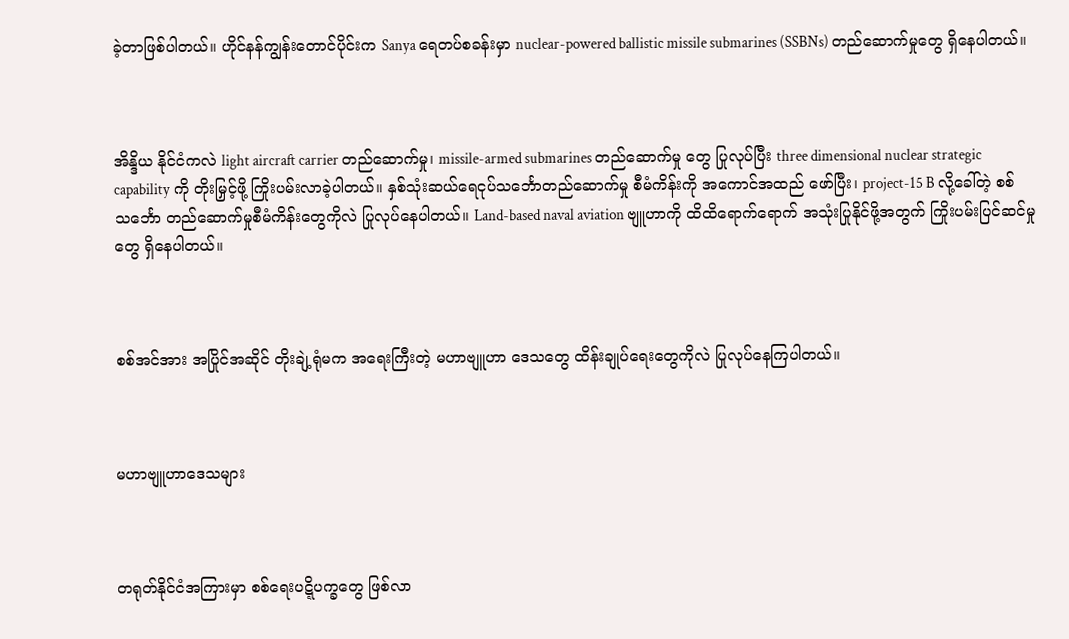ခဲ့တာဖြစ်ပါတယ်။ ဟိုင်နန်ကျွန်းတောင်ပိုင်းက Sanya ရေတပ်စခန်းမှာ nuclear-powered ballistic missile submarines (SSBNs) တည်ဆောက်မှုတွေ ရှိနေပါတယ်။



အိန္ဒိယ နိုင်ငံကလဲ light aircraft carrier တည်ဆောက်မှု၊ missile-armed submarines တည်ဆောက်မှု တွေ ပြုလုပ်ပြီး three dimensional nuclear strategic capability ကို တိုးမြှင့်ဖို့ ကြိုးပမ်းလာခဲ့ပါတယ်။ နှစ်သုံးဆယ်ရေငုပ်သင်္ဘောတည်ဆောက်မှု စီမံကိန်းကို အကောင်အထည် ဖော်ပြီး၊ project-15 B လို့ခေါ်တဲ့ စစ်သင်္ဘော တည်ဆောက်မှုစီမံကိန်းတွေကိုလဲ ပြုလုပ်နေပါတယ်။ Land-based naval aviation ဗျူဟာကို ထိထိရောက်ရောက် အသုံးပြုနိုင်ဖို့အတွက် ကြိုးပမ်းပြင်ဆင်မှုတွေ ရှိနေပါတယ်။



စစ်အင်အား အပြိုင်အဆိုင် တိုးချဲ့ရုံမက အရေးကြီးတဲ့ မဟာဗျူဟာ ဒေသတွေ ထိန်းချုပ်ရေးတွေကိုလဲ ပြုလုပ်နေကြပါတယ်။



မဟာဗျူဟာဒေသများ



တရုတ်နိုင်ငံအကြားမှာ စစ်ရေးပဋ္ဋိပက္ခတွေ ဖြစ်လာ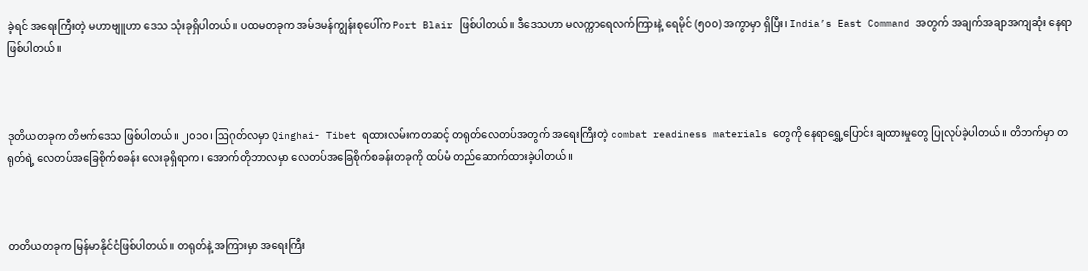ခဲ့ရင် အရေးကြီးတဲ့ မဟာဗျူဟာ ဒေသ သုံးခုရှိပါတယ်။ ပထမတခုက အမ်ဒမန်ကျွန်းစုပေါ်က Port Blair ဖြစ်ပါတယ်။ ဒီဒေသဟာ မလက္ကာရေလက်ကြားနဲ့ ရေမိုင် (၅၀၀) အကွာမှာ ရှိပြီး၊ India’s East Command အတွက် အချက်အချာအကျဆုံး နေရာ ဖြစ်ပါတယ်။



ဒုတိယတခုက တိဗက်ဒေသ ဖြစ်ပါတယ်။ ၂၀၁၀၊ ဩဂုတ်လမှာ Qinghai- Tibet ရထားလမ်းကတဆင့် တရုတ်လေတပ်အတွက် အရေးကြီးတဲ့ combat readiness materials တွေကို နေရာရွှေ့ပြောင်း ချထားမှုတွေ ပြုလုပ်ခဲ့ပါတယ်။ တိဘက်မှာ တရုတ်ရဲ့ လေတပ်အခြေစိုက်စခန်း လေးခုရှိရာက၊ အောက်တိုဘာလမှာ လေတပ်အခြေစိုက်စခန်းတခုကို ထပ်မံ တည်ဆောက်ထားခဲ့ပါတယ်။



တတိယတခုက မြန်မာနိုင်ငံဖြစ်ပါတယ်။ တရုတ်နဲ့ အကြားမှာ အရေးကြီး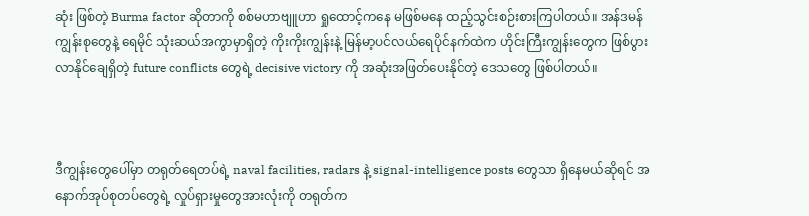ဆုံး ဖြစ်တဲ့ Burma factor ဆိုတာကို စစ်မဟာဗျူဟာ ရှုထောင့်ကနေ မဖြစ်မနေ ထည့်သွင်းစဉ်းစားကြပါတယ်။ အန်ဒမန်ကျွန်းစုတွေနဲ့ ရေမိုင် သုံးဆယ်အကွာမှာရှိတဲ့ ကိုးကိုးကျွန်းနဲ့ မြန်မာ့ပင်လယ်ရေပိုင်နက်ထဲက ဟိုင်းကြီးကျွန်းတွေက ဖြစ်ပွားလာနိုင်ချေရှိတဲ့ future conflicts တွေရဲ့ decisive victory ကို အဆုံးအဖြတ်ပေးနိုင်တဲ့ ဒေသတွေ ဖြစ်ပါတယ်။



ဒီကျွန်းတွေပေါ်မှာ တရုတ်ရေတပ်ရဲ့ naval facilities, radars နဲ့ signal-intelligence posts တွေသာ ရှိနေမယ်ဆိုရင် အနောက်အုပ်စုတပ်တွေရဲ့ လှုပ်ရှားမှုတွေအားလုံးကို တရုတ်က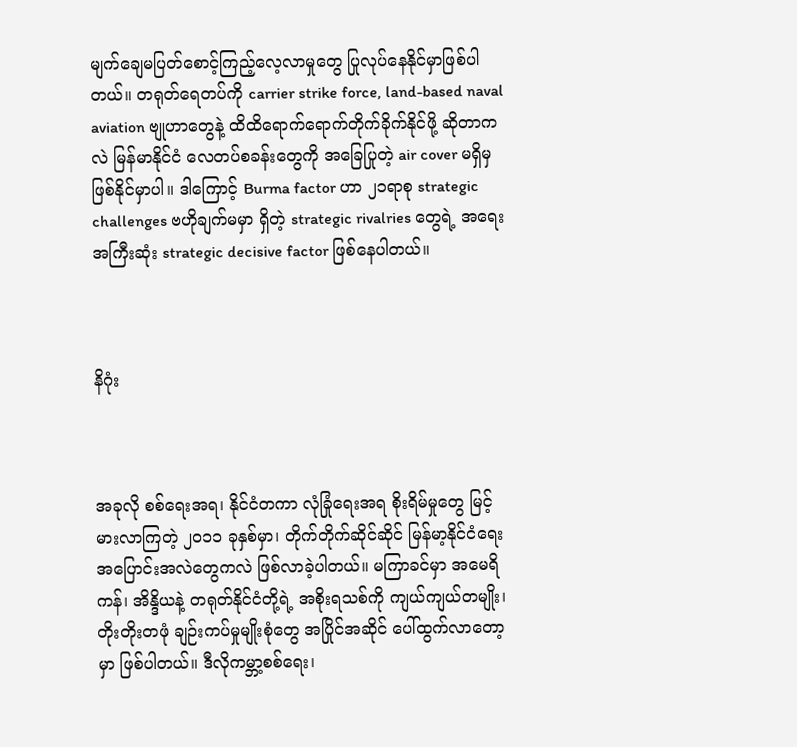မျက်ချေမပြတ်စောင့်ကြည့်လေ့လာမှုတွေ ပြုလုပ်နေနိုင်မှာဖြစ်ပါတယ်။ တရုတ်ရေတပ်ကို carrier strike force, land-based naval aviation ဗျုဟာတွေနဲ့ ထိထိရောက်ရောက်တိုက်ခိုက်နိုင်ဖို့ ဆိုတာကလဲ မြန်မာနိုင်ငံ လေတပ်စခန်းတွေကို အခြေပြုတဲ့ air cover မရှိမှ ဖြစ်နိုင်မှာပါ။ ဒါကြောင့် Burma factor ဟာ ၂၁ရာစု strategic challenges ဗဟိုချက်မမှာ ရှိတဲ့ strategic rivalries တွေရဲ့ အရေးအကြီးဆုံး strategic decisive factor ဖြစ်နေပါတယ်။



နိဂုံး



အခုလို စစ်ရေးအရ၊ နိုင်ငံတကာ လုံခြုံရေးအရ စိုးရိမ်မှုတွေ မြင့်မားလာကြတဲ့ ၂၀၁၁ ခုနှစ်မှာ၊ တိုက်တိုက်ဆိုင်ဆိုင် မြန်မာ့နိုင်ငံရေး အပြောင်းအလဲတွေကလဲ ဖြစ်လာခဲ့ပါတယ်။ မကြာခင်မှာ အမေရိကန်၊ အိန္ဒိယနဲ့ တရုတ်နိုင်ငံတို့ရဲ့ အစိုးရသစ်ကို ကျယ်ကျယ်တမျိုး၊ တိုးတိုးတဖုံ ချဉ်းကပ်မှုမျိုးစုံတွေ အပြိုင်အဆိုင် ပေါ်ထွက်လာတော့မှာ ဖြစ်ပါတယ်။ ဒီလိုကမ္ဘာ့စစ်ရေး၊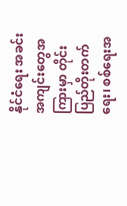နိုင်ငံရေး အခင်းအကျင်းတွေအကြားမှာ တိုင်းပြည်တိုးတက်ရေး၊ စစ်ရေးအ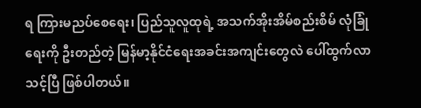ရ ကြားမညပ်စေရေး၊ ပြည်သူလူထုရဲ့ အသက်အိုးအိမ်စည်းစိမ် လုံခြုံရေးကို ဦးတည်တဲ့ မြန်မာ့နိုင်ငံရေးအခင်းအကျင်းတွေလဲ ပေါ်ထွက်လာသင့်ပြီ ဖြစ်ပါတယ်။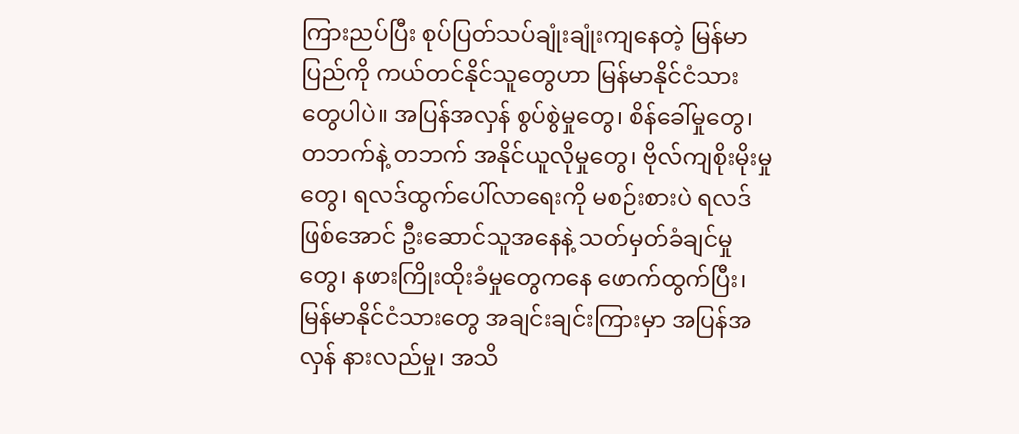ကြားညပ်ပြီး စုပ်ပြတ်သပ်ချုံးချုံးကျနေတဲ့ မြန်မာပြည်ကို ကယ်တင်နိုင်သူတွေဟာ မြန်မာနိုင်ငံသားတွေပါပဲ။ အပြန်အလှန် စွပ်စွဲမှုတွေ၊ စိန်ခေါ်မှုတွေ၊ တဘက်နဲ့ တဘက် အနိုင်ယူလိုမှုတွေ၊ ဗိုလ်ကျစိုးမိုးမှုတွေ၊ ရလဒ်ထွက်ပေါ်လာရေးကို မစဉ်းစားပဲ ရလဒ်ဖြစ်အောင် ဦးဆောင်သူအနေနဲ့ သတ်မှတ်ခံချင်မှုတွေ၊ နဖားကြိုးထိုးခံမှုတွေကနေ ဖောက်ထွက်ပြီး၊ မြန်မာနိုင်ငံသားတွေ အချင်းချင်းကြားမှာ အပြန်အလှန် နားလည်မှု၊ အသိ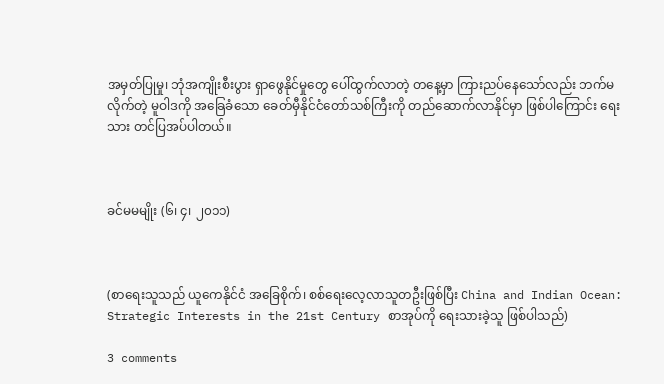အမှတ်ပြုမှု၊ ဘုံအကျိုးစီးပွား ရှာဖွေနိုင်မှုတွေ ပေါ်ထွက်လာတဲ့ တနေ့မှာ ကြားညပ်နေသော်လည်း ဘက်မလိုက်တဲ့ မူဝါဒကို အခြေခံသော ခေတ်မှီနိုင်ငံတော်သစ်ကြီးကို တည်ဆောက်လာနိုင်မှာ ဖြစ်ပါကြောင်း ရေးသား တင်ပြအပ်ပါတယ်။



ခင်မမမျိုး (၆၊ ၄၊ ၂၀၁၁)



(စာရေးသူသည် ယူကေနိုင်ငံ အခြေစိုက်၊ စစ်ရေးလေ့လာသူတဦးဖြစ်ပြီး China and Indian Ocean: Strategic Interests in the 21st Century စာအုပ်ကို ရေးသားခဲ့သူ ဖြစ်ပါသည်)

3 comments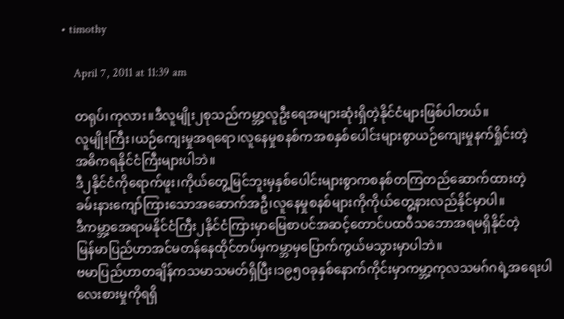• timothy

    April 7, 2011 at 11:39 am

    တရုပ်၊ကုလား။ဒီလူမျိုး၂စုသည်ကမ္ဘာ့လူဦးရေအများဆုံးရှိတဲ့နိုင်ငံများဖြစ်ပါတယ်။
    လူမျိုးကြီး၊ယဉ်ကျေးမှုအရရော၊လူနေမှုစနစ်ကအစနှစ်ပေါင်းများစွာယဉ်ကျေးမှုနက်ရှိုင်းတဲ့
    အဓိကရနိုင်ငံကြီးများပါဘဲ။
    ဒီ၂နိုင်ငံကိုရောက်ဖူး၊ကိုယ်တွေ့မြင်ဘူးမှနှစ်ပေါင်းများစွာကစနစ်တကြတည်ဆောက်ထားတဲ့
    ခမ်းနားကျော်ကြားသောအဆောက်အဦ၊လူနေမှုစနစ်များကိုကိုယ်တွေ့နားလည်နိုင်မှာပါ။
    ဒီကမ္ဘာ့အေရာမနိုင်ငံကြီး၂နိုင်ငံကြားမှာမြေစာပင်အဆင့်တောင်ပထဝီသဘောအရမရှိနိုင်တဲ့
    မြန်မာပြည်ဟာအင်မတန်နေထိုင်တပ်မှကမ္ဘာမှပြောက်ကွယ်မသွားမှာပါဘဲ။
    ဗမာပြည်ဟာတချိန်ကသမာသမတ်ရှိပြီး၊၁၉၅ဝခုနှစ်နောက်ကိုင်းမှာကမ္ဘာ့ကုလသမဂ်ဂရဲ့အရေးပါ
    လေးစားမှုကိုရရှိ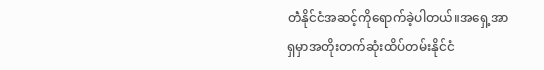တဲံနိုင်ငံအဆင့်ကိုရောက်ခဲ့ပါတယ်။အရှေ့အာရှမှာအတိုးတက်ဆုံးထိပ်တမ်းနိုင်ငံ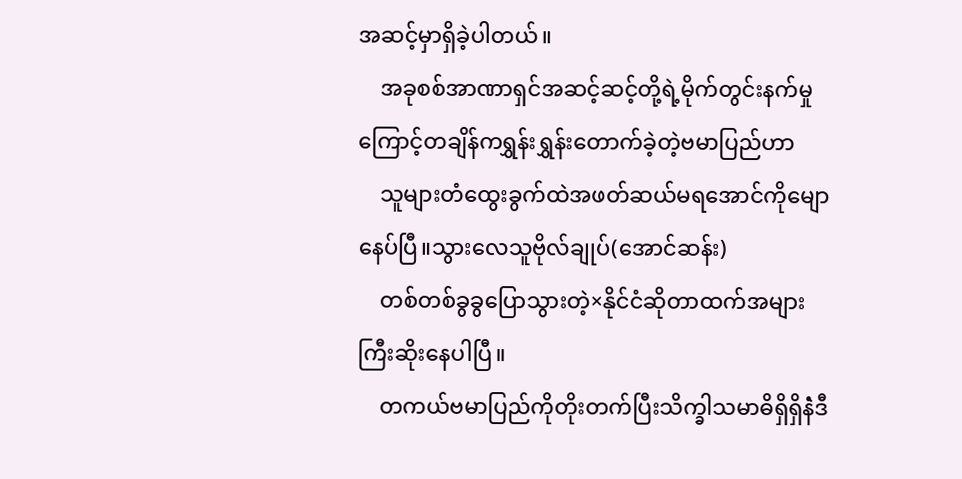အဆင့်မှာရှိခဲ့ပါတယ်။
    အခုစစ်အာဏာရှင်အဆင့်ဆင့်တို့ရဲ့မိုက်တွင်းနက်မှုကြောင့်တချိန်ကရွှန်းရွှန်းတောက်ခဲ့တဲ့ဗမာပြည်ဟာ
    သူများတံထွေးခွက်ထဲအဖတ်ဆယ်မရအောင်ကိုမျောနေပ်ပြီ။သွားလေသူဗိုလ်ချုပ်(အောင်ဆန်း)
    တစ်တစ်ခွခွပြောသွားတဲ့×နိုင်ငံဆိုတာထက်အများကြီးဆိုးနေပါပြီ။
    တကယ်ဗမာပြည်ကိုတိုးတက်ပြီးသိက္ခါသမာဓိရှိရှိနဲံဒီ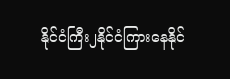နိုင်ငံကြီး၂နိုင်ငံကြားနေနိုင်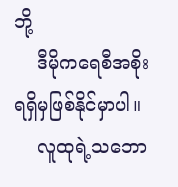ဘို့
    ဒီမိုကရေစီအစိုးရရှိမှဖြစ်နိုင်မှာပါ။
    လူထုရဲ့သဘော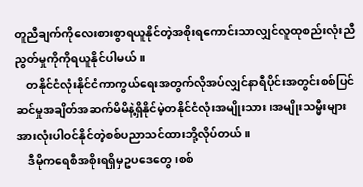တူညီချက်ကိုလေးစားစွာရယူနိုင်တဲ့အစိုးရကောင်းသာလျှင်လူထုစည်းလုံးညီညွတ်မှုကိုကိုရယူနိုင်ပါမယ်။
    တနိုင်ငံလုံးနိုင်ငံကာကွယ်ရေးအတွက်လိုအပ်လျှင်နာရီပိုင်းအတွင်းစစ်ပြင်ဆင်မှုအချိတ်အဆက်မိမိနဲ့ရှိနိုင်မဲ့တနိုင်ငံလုံးအမျိုးသား၊အမျိုးသမ္မီးများအားလုံးပါဝင်နိုင်တဲ့စစ်ပညာသင်ထားဘို့လိုပ်တယ်။
    ဒီမိုကရေစီအစိုးရရှိမှဥပဒေတွေ၊စစ်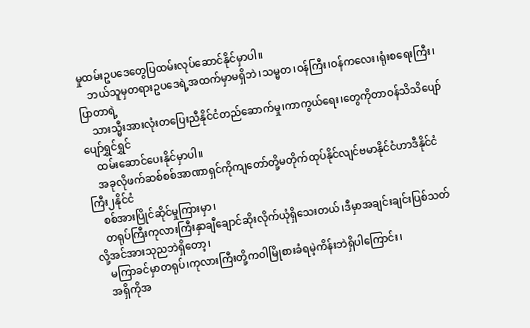မှုထမ်းဥပဒေတွေပြထမ်းလုပ်ဆောင်နိုင်မှာပါ။
    ဘယ်သူမှတရားဥပဒေရဲ့အထက်မှာမရှိဘဲ၊သမ္မတ၊ဝန်ကြီး၊ဝန်ကလေး၊ရုံးစရေးကြီး၊ပြာတာရဲ့
    သားသ္မီးအားလုံးတပြေးညီနိုင်ငံတည်ဆောက်မှု၊ကာကွယ်ရေး၊တွေကိုတာဝန်သိသိပျော်ပျော်ရွှင်ရွှင်
    ထမ်းဆောင်ပေးနိုင်မှာပါ။
    အခုလိုဖက်ဆစ်စစ်အာဏာရှင်ကိုကျတော်တို့မတိုက်ထုပ်နိုင်လျင်ဗမာနိုင်ငံဟာဒီနိုင်ငံကြီး၂နိုင်ငံ
    စစ်အားပြိုင်ဆိုင်မှုကြားမှာ၊
    တရုပ်ကြီးကုလားကြီးနှာချီချောင်ဆိုးလိုက်ယုံရှိသေးတယ်၊ဒီမှာအချင်းချင်းပြစ်သတ်လို့အင်အားသုညဘဲရှိတော့၊
    မကြာခင်မှာတရုပ်၊ကုလားကြီးတို့ကဝါမြိုစားခံရမဲ့ကိန်းဘဲရှိပါကြောင်း၊
    အရှိကိုအ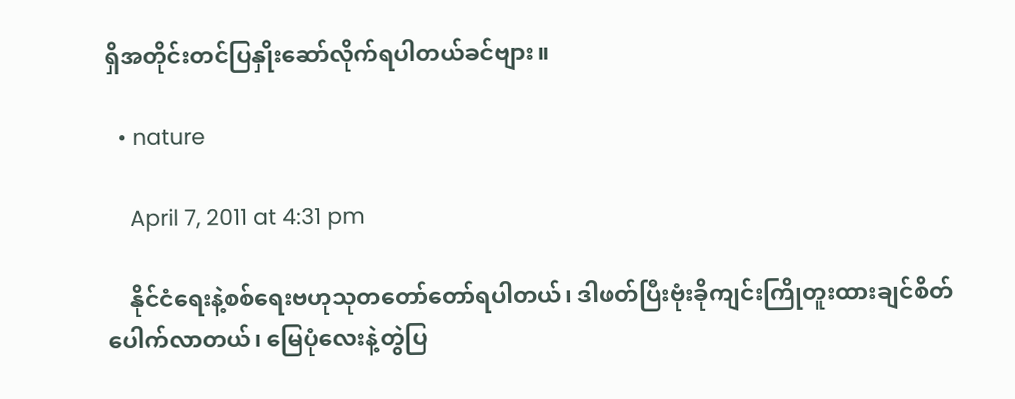ရှိအတိုင်းတင်ပြနှိုးဆော်လိုက်ရပါတယ်ခင်ဗျား။

  • nature

    April 7, 2011 at 4:31 pm

    နိုင်ငံရေးနဲ့စစ်ရေးဗဟုသုတတော်တော်ရပါတယ်၊ ဒါဖတ်ပြီးဗုံးခိုကျင်းကြိုတူးထားချင်စိတ်ပေါက်လာတယ်၊ မြေပုံလေးနဲ့တွဲပြ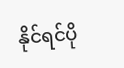နိုင်ရင်ပို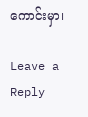ကောင်းမှာ၊

Leave a Reply